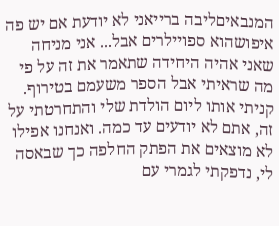המנבאיםליבה ברייאני לא יודעת אם יש פה איפושהוא ספויילרים אבל... אני מניחה שאני אהיה היחידה שתאמר את זה על פי מה שראיתי אבל הספר משעמם בטירוף. קניתי אותו ליום הולדת שלי והתחרטתי על זה, אתם לא יודעים עד כמה. ואנחנו אפילו לא מוצאים את הפתק החלפה כך שבאסה לי, נדפקתי לגמרי עם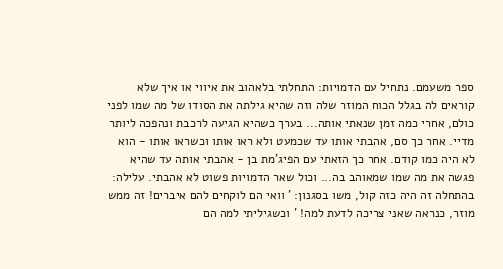ספר משעמם. נתחיל עם הדמויות: התחלתי בלאהוב את איווי או איך שלא קוראים לה בגלל הכוח המוזר שלה וזה שהיא גילתה את הסודו של מה שמו לפני כולם, אחרי כמה זמן שנאתי אותה... בערך כשהיא הגיעה לרכבת ונהפכה ליותר מדיי. אחר כך סם, אהבתי אותו עד שכמעט ולא ראו אותו וכשראו אותו - הוא לא היה כמו קודם. אחר כך הזאתי עם הפיג'מת בן - אהבתי אותה עד שהיא פגשה את מה שמו שמאוהב בה... וכול שאר הדמויות פשוט לא אהבתי. עלילה: בהתחלה זה היה כזה קול, משו בסגנון: ' וואי הם לוקחים להם איברים! זה ממש מוזר, כנראה שאני צריכה לדעת למה! ' וכשגיליתי למה הם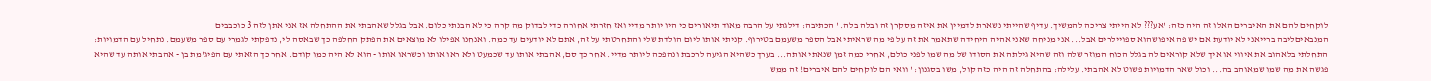לוקחים להם את האיברים האלו זה היה כזה: 'אע??? לא הייתי צריכה להמשיך. עדיף שהייתי נשארת לדמיין את איזה מסקרן זה ובלה בלה. ' הכתיבה: דילגתי על הרבה מאוד תיאורים כי היו יותר מדיי ואז חזרתי אחורה כדי לבדוק מה קרה כי לא הבנתי כלום. אבל בגלל שאהבתי את ההתחלה אז אני אתן לזה 3 כוכבבים
המנבאיםליבה ברייאני לא יודעת אם יש פה איפושהוא ספויילרים אבל... אני מניחה שאני אהיה היחידה שתאמר את זה על פי מה שראיתי אבל הספר משעמם בטירוף. קניתי אותו ליום הולדת שלי והתחרטתי על זה, אתם לא יודעים עד כמה. ואנחנו אפילו לא מוצאים את הפתק החלפה כך שבאסה לי, נדפקתי לגמרי עם ספר משעמם. נתחיל עם הדמויות: התחלתי בלאהוב את איווי או איך שלא קוראים לה בגלל הכוח המוזר שלה וזה שהיא גילתה את הסודו של מה שמו לפני כולם, אחרי כמה זמן שנאתי אותה... בערך כשהיא הגיעה לרכבת ונהפכה ליותר מדיי. אחר כך סם, אהבתי אותו עד שכמעט ולא ראו אותו וכשראו אותו - הוא לא היה כמו קודם. אחר כך הזאתי עם הפיג'מת בן - אהבתי אותה עד שהיא פגשה את מה שמו שמאוהב בה... וכול שאר הדמויות פשוט לא אהבתי. עלילה: בהתחלה זה היה כזה קול, משו בסגנון: ' וואי הם לוקחים להם איברים! זה ממש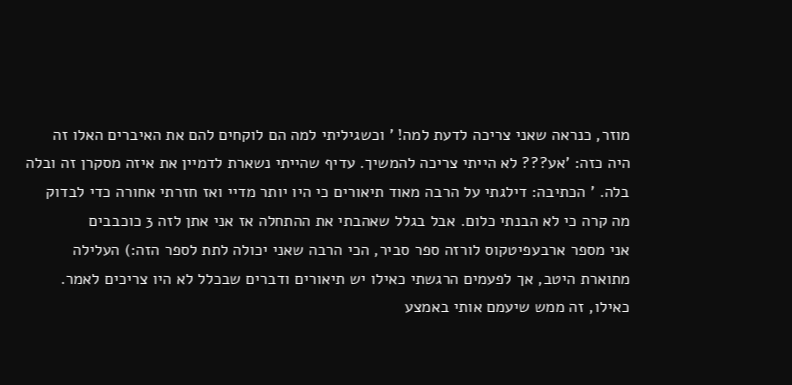מוזר, כנראה שאני צריכה לדעת למה! ' וכשגיליתי למה הם לוקחים להם את האיברים האלו זה היה כזה: 'אע??? לא הייתי צריכה להמשיך. עדיף שהייתי נשארת לדמיין את איזה מסקרן זה ובלה בלה. ' הכתיבה: דילגתי על הרבה מאוד תיאורים כי היו יותר מדיי ואז חזרתי אחורה כדי לבדוק מה קרה כי לא הבנתי כלום. אבל בגלל שאהבתי את ההתחלה אז אני אתן לזה 3 כוכבבים
אני מספר ארבעפיטקוס לורזה ספר סביר, הכי הרבה שאני יכולה לתת לספר הזה:) העלילה מתוארת היטב, אך לפעמים הרגשתי כאילו יש תיאורים ודברים שבכלל לא היו צריכים לאמר. כאילו, זה ממש שיעמם אותי באמצע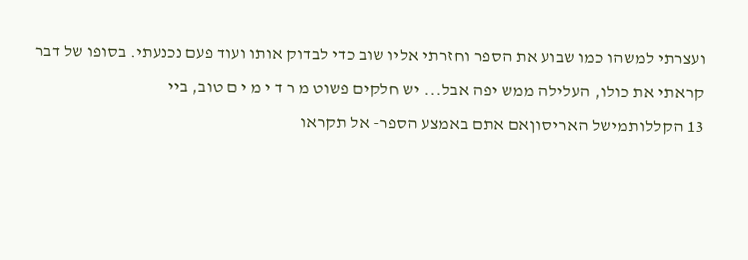ועצרתי למשהו כמו שבוע את הספר וחזרתי אליו שוב כדי לבדוק אותו ועוד פעם נכנעתי. בסופו של דבר קראתי את כולו, העלילה ממש יפה אבל... יש חלקים פשוט מ ר ד י מ י ם טוב, ביי
13 הקללותמישל האריסוןאם אתם באמצע הספר- אל תקראו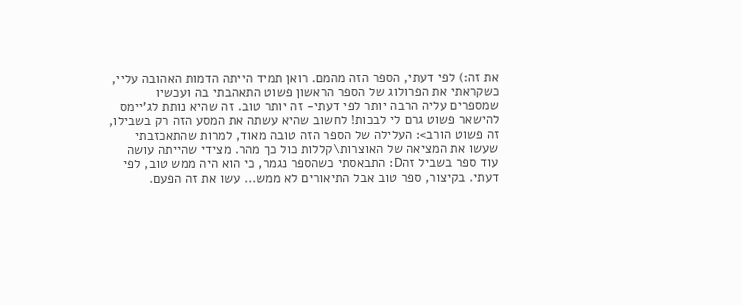את זה:) לפי דעתי, הספר הזה מהמם. רואן תמיד הייתה הדמות האהובה עליי, כשקראתי את הפרולוג של הספר הראשון פשוט התאהבתי בה ועכשיו שמספרים עליה הרבה יותר לפי דעתי- זה יותר טוב. זה שהיא נותת לג'יימס להישאר פשוט גרם לי לבכות! לחשוב שהיא עשתה את המסע הזה רק בשבילו, זה פשוט הורב>: העלילה של הספר הזה טובה מאוד, למרות שהתאכזבתי שעשו את המציאה של האוצרות\קללות כול כך מהר. מצידי שהייתה עושה עוד ספר בשביל זהD: התבאסתי כשהספר נגמר, כי הוא היה ממש טוב, לפי דעתי. בקיצור, ספר טוב אבל התיאורים לא ממש... עשו את זה הפעם.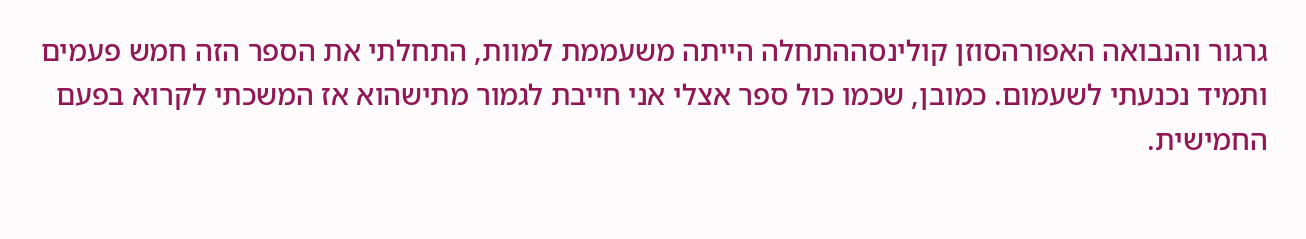גרגור והנבואה האפורהסוזן קולינסההתחלה הייתה משעממת למוות, התחלתי את הספר הזה חמש פעמים ותמיד נכנעתי לשעמום. כמובן, שכמו כול ספר אצלי אני חייבת לגמור מתישהוא אז המשכתי לקרוא בפעם החמישית.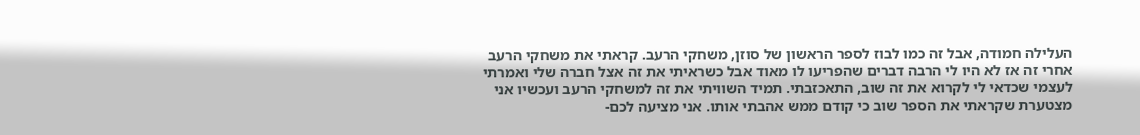העלילה חמודה, אבל זה כמו לבוז לספר הראשון של סוזן, משחקי הרעב. קראתי את משחקי הרעב אחרי זה אז לא היו לי הרבה דברים שהפריעו לו מאוד אבל כשראיתי את זה אצל חברה שלי ואמרתי לעצמי שכדאי לי לקרוא את זה שוב, התאכזבתי. תמיד השוויתי את זה למשחקי הרעב ועכשיו אני מצטערת שקראתי את הספר שוב כי קודם ממש אהבתי אותו. אני מציעה לכם-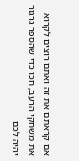אם קראתם את זה ואתם רוצים לקרוא את משחקי הרעב, חכו כדי שהספר גרגור יהיה לכם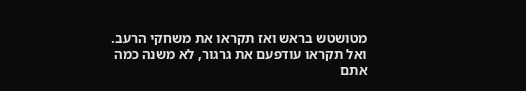מטושטש בראש ואז תקראו את משחקי הרעב. ואל תקראו עודפעם את גרגור, לא משנה כמה אתם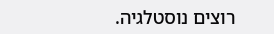רוצים נוסטלגיה.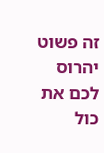זה פשוט יהרוס לכם את כול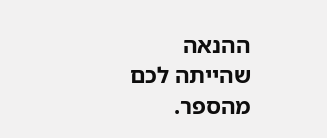ההנאה שהייתה לכם מהספר.